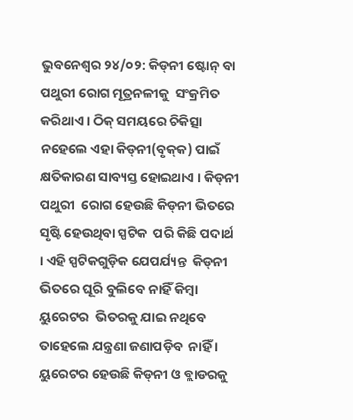ଭୁବନେଶ୍ୱର ୨୪/୦୨: କିଡ୍‌ନୀ ଷ୍ଟୋନ୍‌ ବା ପଥୁରୀ ରୋଗ ମୂତ୍ରନଳୀକୁ  ସଂକ୍ରମିତ କରିଥାଏ । ଠିକ୍‌ ସମୟରେ ଚିକିତ୍ସା  ନହେଲେ ଏହା କିଡ୍‌ନୀ(ବୃକ୍‌କ) ପାଇଁ  କ୍ଷତିକାରଣ ସାବ୍ୟସ୍ତ ହୋଇଥାଏ । କିଡ୍‌ନୀ ପଥୁରୀ  ରୋଗ ହେଉଛି କିଡ୍‌ନୀ ଭିତରେ ସୃଷ୍ଟି ହେଉଥିବା ସ୍ପଟିକ  ପରି କିଛି ପଦାର୍ଥ । ଏହି ସ୍ପଟିକଗୁଡ଼ିକ ଯେପର୍ଯ୍ୟନ୍ତ  କିଡ୍‌ନୀ ଭିତରେ ଘୂରି ବୁଲିବେ ନାହିଁ କିମ୍ବା ୟୁରେଟର  ଭିତରକୁ ଯାଇ ନଥିବେ ତାହେଲେ ଯନ୍ତ୍ରଣା ଜଣାପଡ଼ିବ  ନାହିଁ । ୟୁରେଟର ହେଉଛି କିଡ୍‌ନୀ ଓ ବ୍ଲାଡରକୁ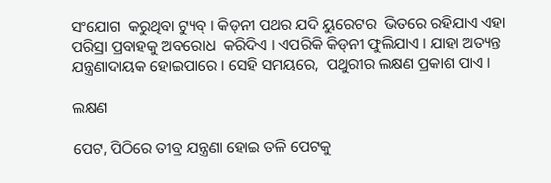ସଂଯୋଗ  କରୁଥିବା ଟ୍ୟୁବ୍‌ । କିଡ୍‌ନୀ ପଥର ଯଦି ୟୁରେଟର  ଭିତରେ ରହିଯାଏ ଏହା ପରିସ୍ରା ପ୍ରବାହକୁ ଅବରୋଧ  କରିଦିଏ । ଏପରିକି କିଡ୍‌ନୀ ଫୁଲିଯାଏ । ଯାହା ଅତ୍ୟନ୍ତ  ଯନ୍ତ୍ରଣାଦାୟକ ହୋଇପାରେ । ସେହି ସମୟରେ,  ପଥୁରୀର ଲକ୍ଷଣ ପ୍ରକାଶ ପାଏ ।

ଲକ୍ଷଣ

ପେଟ, ପିଠିରେ ତୀବ୍ର ଯନ୍ତ୍ରଣା ହୋଇ ତଳି ପେଟକୁ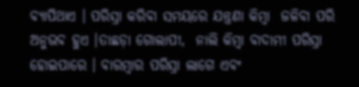ବ୍ୟାପିଥାଏ । ପରିସ୍ରା କରିବା ସମୟରେ ଯନ୍ତ୍ରଣା କିମ୍ବା  ଜଳିବା ପରି ଅନୁଭବ ହୁଏ ।ତାଛଡ଼ା ଗୋଲାପୀ,  ନାଲି କିମ୍ବା ବାଦାମୀ ପରିସ୍ରା ହୋଇପାରେ । ବାରମ୍ବାର ପରିସ୍ରା ଲାଗେ ଏବଂ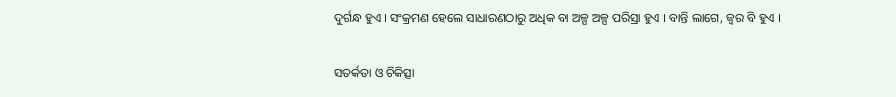ଦୁର୍ଗନ୍ଧ ହୁଏ । ସଂକ୍ରମଣ ହେଲେ ସାଧାରଣଠାରୁ ଅଧିକ ବା ଅଳ୍ପ ଅଳ୍ପ ପରିସ୍ରା ହୁଏ । ବାନ୍ତି ଲାଗେ, ଜ୍ୱର ବି ହୁଏ ।

ସତର୍କତା ଓ ଚିକିତ୍ସା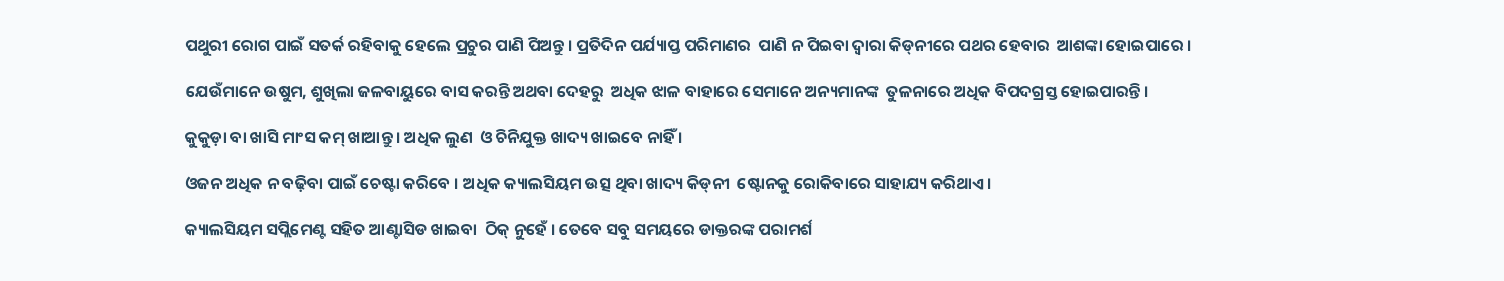ପଥୁରୀ ରୋଗ ପାଇଁ ସତର୍କ ରହିବାକୁ ହେଲେ ପ୍ରଚୁର ପାଣି ପିଅନ୍ତୁ । ପ୍ରତିଦିନ ପର୍ଯ୍ୟାପ୍ତ ପରିମାଣର  ପାଣି ନ ପିଇବା ଦ୍ୱାରା କିଡ୍‌ନୀରେ ପଥର ହେବାର  ଆଶଙ୍କା ହୋଇପାରେ ।

ଯେଉଁମାନେ ଉଷୁମ, ଶୁଖିଲା ଜଳବାୟୁରେ ବାସ କରନ୍ତି ଅଥବା ଦେହରୁ  ଅଧିକ ଝାଳ ବାହାରେ ସେମାନେ ଅନ୍ୟମାନଙ୍କ  ତୁଳନାରେ ଅଧିକ ବିପଦଗ୍ରସ୍ତ ହୋଇପାରନ୍ତି ।

କୁକୁଡ଼ା ବା ଖାସି ମାଂସ କମ୍‌ ଖାଆନ୍ତୁ । ଅଧିକ ଲୁଣ  ଓ ଚିନିଯୁକ୍ତ ଖାଦ୍ୟ ଖାଇବେ ନାହିଁ ।

ଓଜନ ଅଧିକ ନ ବଢ଼ିବା ପାଇଁ ଚେଷ୍ଟା କରିବେ । ଅଧିକ କ୍ୟାଲସିୟମ ଉତ୍ସ ଥିବା ଖାଦ୍ୟ କିଡ୍‌ନୀ  ଷ୍ଟୋନକୁ ରୋକିବାରେ ସାହାଯ୍ୟ କରିଥାଏ।

କ୍ୟାଲସିୟମ ସପ୍ଲିମେଣ୍ଟ ସହିତ ଆଣ୍ଟାସିଡ ଖାଇବା  ଠିକ୍‌ ନୁହେଁ । ତେବେ ସବୁ ସମୟରେ ଡାକ୍ତରଙ୍କ ପରାମର୍ଶ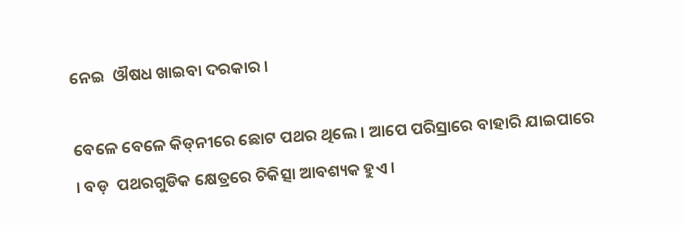ନେଇ  ଔଷଧ ଖାଇବା ଦରକାର ।

ବେଳେ ବେଳେ କିଡ୍‌ନୀରେ ଛୋଟ ପଥର ଥିଲେ । ଆପେ ପରିସ୍ରାରେ ବାହାରି ଯାଇପାରେ । ବଡ଼  ପଥରଗୁଡିକ କ୍ଷେତ୍ରରେ ଚିକିତ୍ସା ଆବଶ୍ୟକ ହୁଏ ।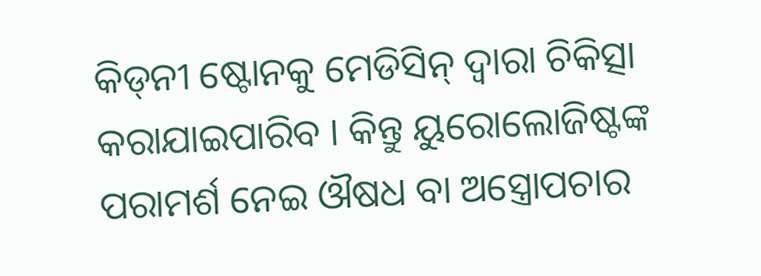କିଡ୍‌ନୀ ଷ୍ଟୋନକୁ ମେଡିସିନ୍‌ ଦ୍ୱାରା ଚିକିତ୍ସା କରାଯାଇପାରିବ । କିନ୍ତୁ ୟୁରୋଲୋଜିଷ୍ଟଙ୍କ ପରାମର୍ଶ ନେଇ ଔଷଧ ବା ଅସ୍ତ୍ରୋପଚାର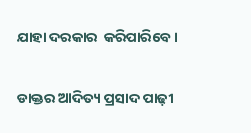ଯାହା ଦରକାର  କରିପାରିବେ ।

ଡାକ୍ତର ଆଦିତ୍ୟ ପ୍ରସାଦ ପାଢ଼ୀ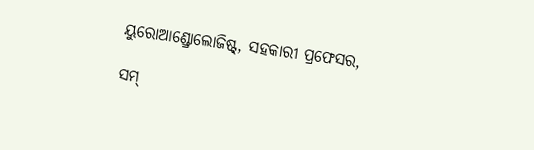ୟୁରୋଆଣ୍ଡ୍ରୋଲୋଜିଷ୍ଟ୍‌, ସହକାରୀ ପ୍ରଫେସର,

ସମ୍‌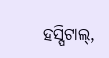ହସ୍ପିଟାଲ୍‌,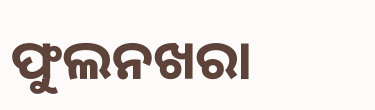ଫୁଲନଖରା